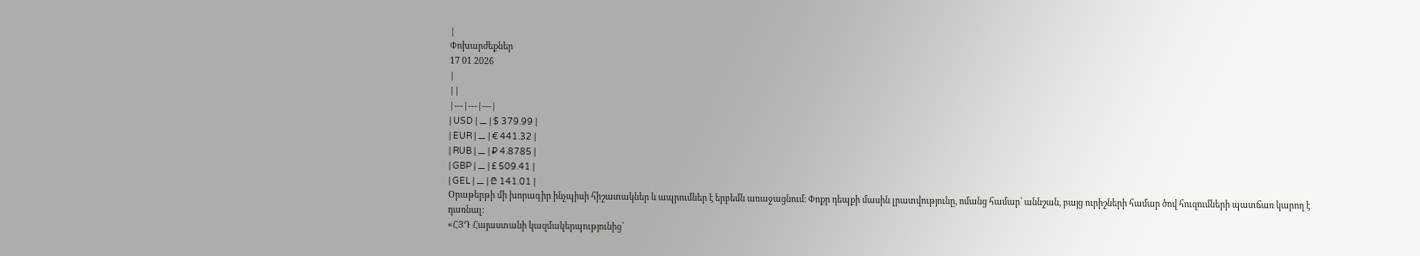|
Փոխարժեքներ
17 01 2026
|
||
|---|---|---|
| USD | ⚊ | $ 379.99 |
| EUR | ⚊ | € 441.32 |
| RUB | ⚊ | ₽ 4.8785 |
| GBP | ⚊ | £ 509.41 |
| GEL | ⚊ | ₾ 141.01 |
Օրաթերթի մի խորագիր ինչպիսի հիշատակներ և ապրումներ է երբեմն առաջացնում։ Փոքր դեպքի մասին լրատվությունը, ոմանց համար՝ աննշան, բայց ուրիշների համար ծով հուզումների պատճառ կարող է դառնալ։
«ՀՅԴ Հայաստանի կազմակերպությունից՝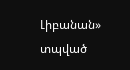Լիբանան» տպված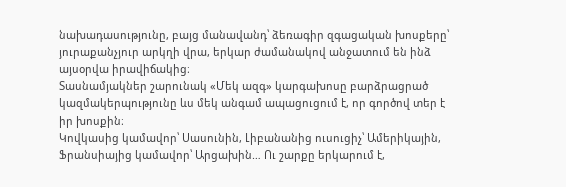նախադասությունը, բայց մանավանդ՝ ձեռագիր զգացական խոսքերը՝ յուրաքանչյուր արկղի վրա, երկար ժամանակով անջատում են ինձ այսօրվա իրավիճակից։
Տասնամյակներ շարունակ «Մեկ ազգ» կարգախոսը բարձրացրած կազմակերպությունը ևս մեկ անգամ ապացուցում է, որ գործով տեր է իր խոսքին։
Կովկասից կամավոր՝ Սասունին, Լիբանանից ուսուցիչ՝ Ամերիկային, Ֆրանսիայից կամավոր՝ Արցախին… Ու շարքը երկարում է,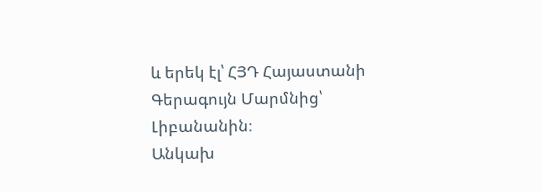և երեկ էլ՝ ՀՅԴ Հայաստանի Գերագույն Մարմնից՝ Լիբանանին։
Անկախ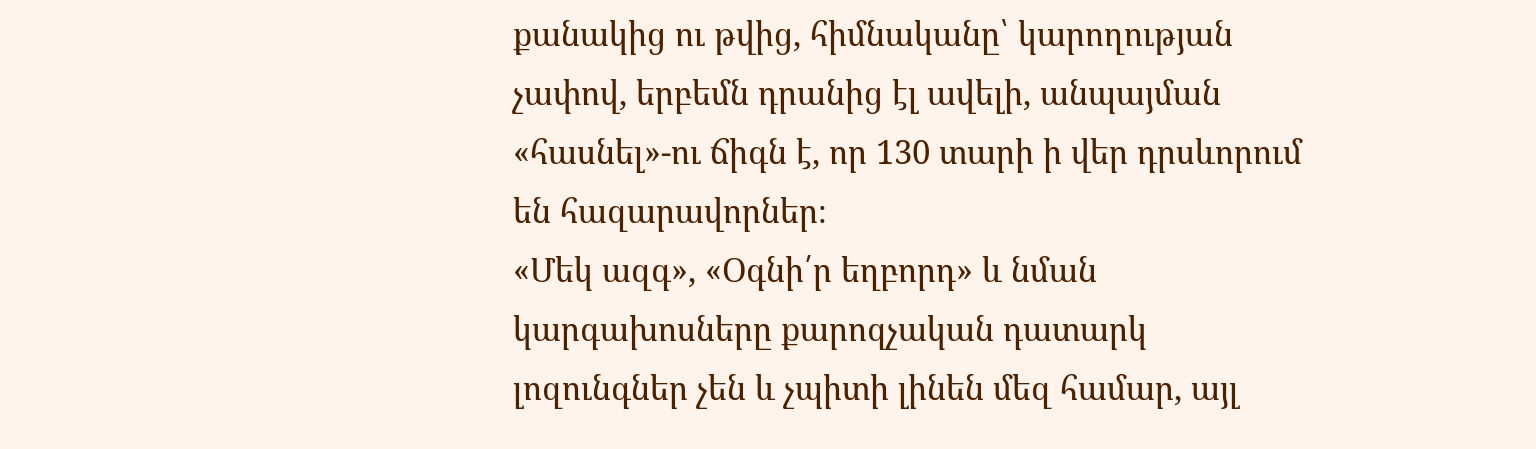քանակից ու թվից, հիմնականը՝ կարողության չափով, երբեմն դրանից էլ ավելի, անպայման «հասնել»-ու ճիգն է, որ 130 տարի ի վեր դրսևորում են հազարավորներ։
«Մեկ ազգ», «Օգնի՛ր եղբորդ» և նման կարգախոսները քարոզչական դատարկ լոզունգներ չեն և չպիտի լինեն մեզ համար, այլ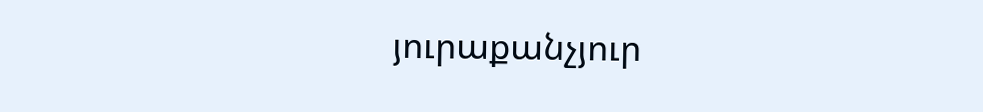յուրաքանչյուր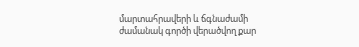մարտահրավերի և ճգնաժամի ժամանակ գործի վերածվող քար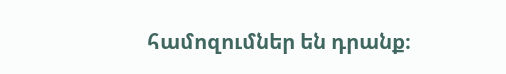համոզումներ են դրանք։